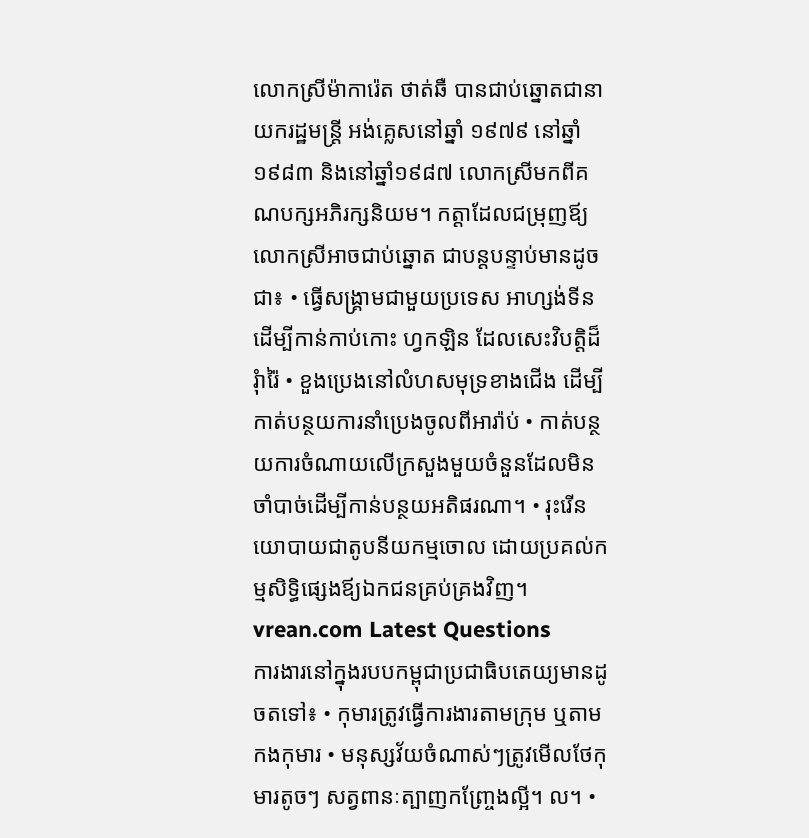លោកស្រីម៉ាការ៉េត ថាត់ឆឺ បានជាប់ឆ្នោតជានាយករដ្ឋមន្រ្ដី អង់គ្លេសនៅឆ្នាំ ១៩៧៩ នៅឆ្នាំ១៩៨៣ និងនៅឆ្នាំ១៩៨៧ លោកស្រីមកពីគណបក្សអភិរក្សនិយម។ កត្តាដែលជម្រុញឪ្យលោកស្រីអាចជាប់ឆ្នោត ជាបន្ដបន្ទាប់មានដូចជា៖ • ធ្វើសង្រ្គាមជាមួយប្រទេស អាហ្សង់ទីន ដើម្បីកាន់កាប់កោះ ហ្វកឡិន ដែលសេះវិបត្តិដ៏រុំារ៉ៃ • ខួងប្រេងនៅលំហសមុទ្រខាងជើង ដើម្បីកាត់បន្ថយការនាំប្រេងចូលពីអារ៉ាប់ • កាត់បន្ថយការចំណាយលើក្រសួងមួយចំនួនដែលមិនចាំបាច់ដើម្បីកាន់បន្ថយអតិផរណា។ • រុះរើនយោបាយជាតូបនីយកម្មចោល ដោយប្រគល់កម្មសិទ្ធិផ្សេងឪ្យឯកជនគ្រប់គ្រងវិញ។
vrean.com Latest Questions
ការងារនៅក្នុងរបបកម្ពុជាប្រជាធិបតេយ្យមានដូចតទៅ៖ • កុមារត្រូវធ្វើការងារតាមក្រុម ឬតាមកងកុមារ • មនុស្សវ័យចំណាស់ៗត្រូវមើលថែកុមារតូចៗ សត្វពានៈត្បាញកញ្រែ្ចងល្អី។ ល។ •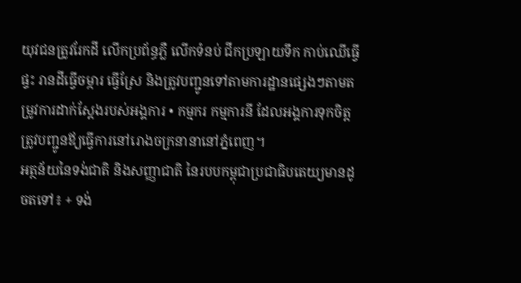យុវជនត្រូវរែកដី លើកប្រព័ន្ធភ្លឺ លើកទំនប់ ជីកប្រឡាយទឹក កាប់ឈើធ្វើផ្ទះ រានដីធ្វើចម្ការ ធ្វើស្រែ និងត្រូវបញ្ជូនទៅតាមការដ្ឋានផ្សេងៗតាមតម្រូវការដាក់ស្ដែងរបស់អង្គការ • កម្មករ កម្មការនី ដែលអង្គការទុកចិត្តត្រូវបញ្ជូនឪ្យធ្វើការនៅរោងចក្រនានានៅភ្នំពេញ។
អត្ថន័យនៃទង់ជាតិ និងសញ្ញាជាតិ នៃរបបកម្ពុជាប្រជាធិបតេយ្យមានដូចតទៅ៖ + ទង់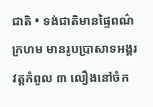ជាតិ • ទង់ជាតិមានផ្ទៃពណ៌ក្រហម មានរូបប្រាសាទអង្គរវត្តកំពូល ៣ លឿងនៅចំក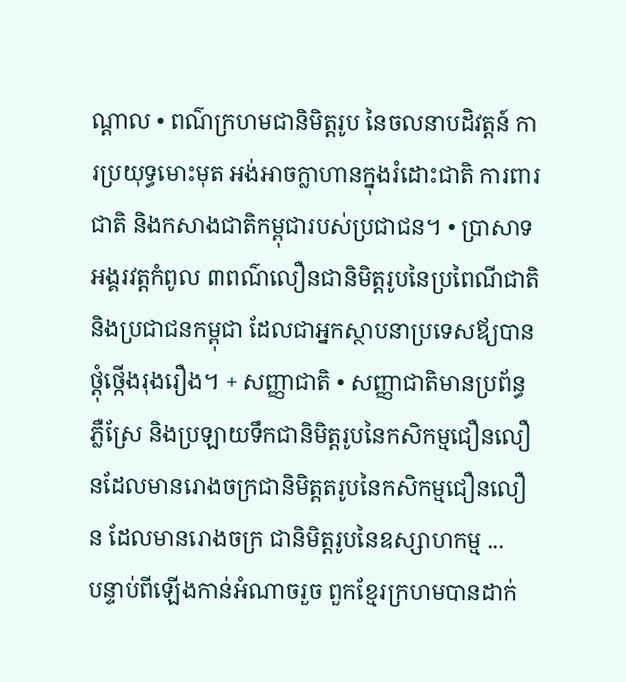ណ្ដាល • ពណ៌ក្រហមជានិមិត្តរូប នៃចលនាបដិវត្តន៍ ការប្រយុទ្ធមោះមុត អង់អាចក្លាហានក្នុងរំដោះជាតិ ការពារជាតិ និងកសាងជាតិកម្ពុជារបស់ប្រជាជន។ • ប្រាសាទអង្គរវត្តកំពូល ៣ពណ៌លឿនជានិមិត្តរូបនៃប្រពៃណីជាតិ និងប្រជាជនកម្ពុជា ដែលជាអ្នកស្ថាបនាប្រទេសឪ្យបានថ្ដុំថើ្កងរុងរឿង។ + សញ្ញាជាតិ • សញ្ញាជាតិមានប្រព័ន្ធភ្លឺស្រែ និងប្រឡាយទឹកជានិមិត្តរូបនៃកសិកម្មជឿនលឿនដែលមានរោងចក្រជានិមិត្តតរូបនៃកសិកម្មជឿនលឿន ដែលមានរោងចក្រ ជានិមិត្តរូបនៃឧស្សាហកម្ម ...
បន្ទាប់ពីឡើងកាន់អំណាចរួច ពួកខ្មែរក្រហមបានដាក់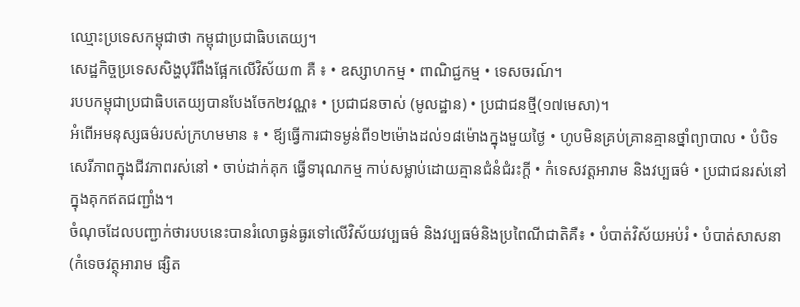ឈ្មោះប្រទេសកម្ពុជាថា កម្ពុជាប្រជាធិបតេយ្យ។
សេដ្ឋកិច្ចប្រទេសសិង្ហបុរីពឹងផ្អែកលើវិស័យ៣ គឺ ៖ • ឧស្សាហកម្ម • ពាណិជ្ជកម្ម • ទេសចរណ៍។
របបកម្ពុជាប្រជាធិបតេយ្យបានបែងចែក២វណ្ណ៖ • ប្រជាជនចាស់ (មូលដ្ឋាន) • ប្រជាជនថ្មី(១៧មេសា)។
អំពើអមនុស្សធម៌របស់ក្រហមមាន ៖ • ឪ្យធ្វើការជាទម្ងន់ពី១២ម៉ោងដល់១៨ម៉ោងក្នុងមួយថ្ងៃ • ហូបមិនគ្រប់គ្រានគ្មានថ្នាំព្យាបាល • បំបិទសេរីភាពក្នុងជីវភាពរស់នៅ • ចាប់ដាក់គុក ធ្វើទារុណកម្ម កាប់សម្លាប់ដោយគ្មានជំនំជំរះក្ដី • កំទេសវត្តអារាម និងវប្បធម៌ • ប្រជាជនរស់នៅក្នុងគុកឥតជញ្ជាំង។
ចំណុចដែលបញ្ជាក់ថារបបនេះបានរំលោធ្ងន់ធ្ងរទៅលើវិស័យវប្បធម៌ និងវប្បធម៌និងប្រពៃណីជាតិគឺ៖ • បំបាត់វិស័យអប់រំ • បំបាត់សាសនា(កំទេចវត្ថុអារាម ផ្សិត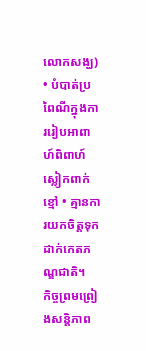លោកសង្ឃ) • បំបាត់ប្រពៃណីក្នុងការរៀបអាពាហ៍ពិពាហ៍ ស្លៀកពាក់ខ្មៅ • គ្មានការយកចិត្តទុកដាក់កេតភណ្ឌជាតិ។
កិច្ចព្រមព្រៀងសន្ដិភាព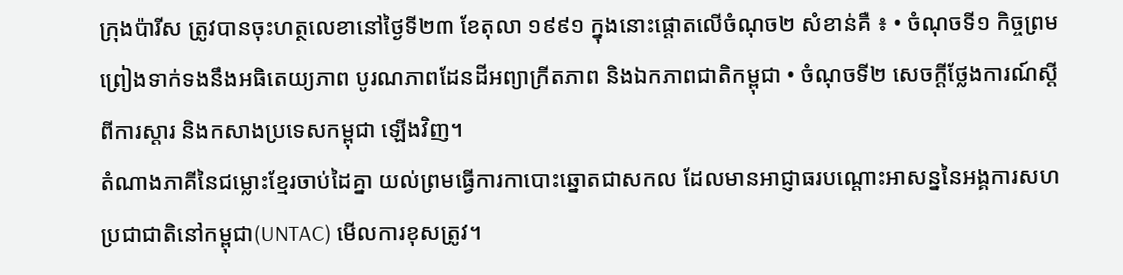ក្រុងប៉ារីស ត្រូវបានចុះហត្ថលេខានៅថ្ងៃទី២៣ ខែតុលា ១៩៩១ ក្នុងនោះផ្ដោតលើចំណុច២ សំខាន់គឺ ៖ • ចំណុចទី១ កិច្ចព្រមព្រៀងទាក់ទងនឹងអធិតេយ្យភាព បូរណភាពដែនដីអព្យាក្រីតភាព និងឯកភាពជាតិកម្ពុជា • ចំណុចទី២ សេចក្ដីថ្លែងការណ៍ស្ដីពីការស្ដារ និងកសាងប្រទេសកម្ពុជា ឡើងវិញ។
តំណាងភាគីនៃជម្លោះខ្មែរចាប់ដៃគ្នា យល់ព្រមធ្វើការកាបោះឆ្នោតជាសកល ដែលមានអាជ្ញាធរបណ្ដោះអាសន្ននៃអង្គការសហប្រជាជាតិនៅកម្ពុជា(UNTAC) មើលការខុសត្រូវ។